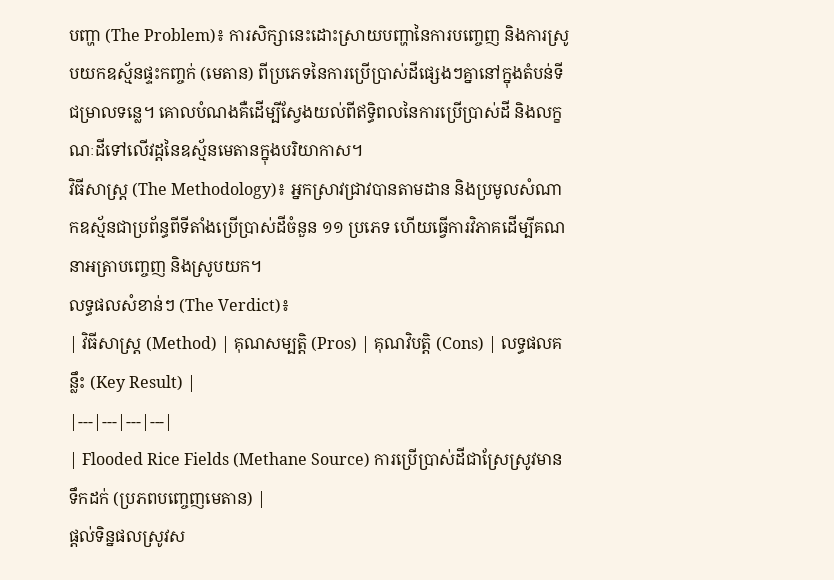បញ្ហា (The Problem)៖ ការសិក្សានេះដោះស្រាយបញ្ហានៃការបញ្ចេញ និងការស្រូបយកឧស្ម័នផ្ទះកញ្ចក់ (មេតាន) ពីប្រភេទនៃការប្រើប្រាស់ដីផ្សេងៗគ្នានៅក្នុងតំបន់ទីជម្រាលទន្លេ។ គោលបំណងគឺដើម្បីស្វែងយល់ពីឥទ្ធិពលនៃការប្រើប្រាស់ដី និងលក្ខណៈដីទៅលើវដ្តនៃឧស្ម័នមេតានក្នុងបរិយាកាស។
វិធីសាស្ត្រ (The Methodology)៖ អ្នកស្រាវជ្រាវបានតាមដាន និងប្រមូលសំណាកឧស្ម័នជាប្រព័ន្ធពីទីតាំងប្រើប្រាស់ដីចំនួន ១១ ប្រភេទ ហើយធ្វើការវិភាគដើម្បីគណនាអត្រាបញ្ចេញ និងស្រូបយក។
លទ្ធផលសំខាន់ៗ (The Verdict)៖
| វិធីសាស្ត្រ (Method) | គុណសម្បត្តិ (Pros) | គុណវិបត្តិ (Cons) | លទ្ធផលគន្លឹះ (Key Result) |
|---|---|---|---|
| Flooded Rice Fields (Methane Source) ការប្រើប្រាស់ដីជាស្រែស្រូវមានទឹកដក់ (ប្រភពបញ្ចេញមេតាន) |
ផ្តល់ទិន្នផលស្រូវស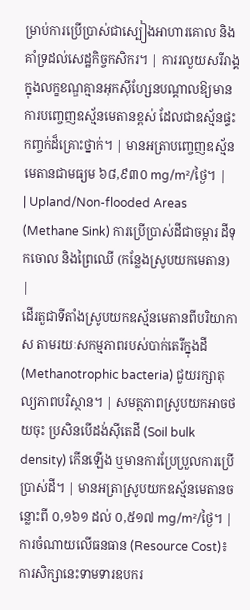ម្រាប់ការប្រើប្រាស់ជាស្បៀងអាហារគោល និងគាំទ្រដល់សេដ្ឋកិច្ចកសិករ។ | ការរលួយសរីរាង្គក្នុងលក្ខខណ្ឌគ្មានអុកស៊ីហ្សែនបណ្តាលឱ្យមានការបញ្ចេញឧស្ម័នមេតានខ្ពស់ ដែលជាឧស្ម័នផ្ទះកញ្ចក់ដ៏គ្រោះថ្នាក់។ | មានអត្រាបញ្ចេញឧស្ម័នមេតានជាមធ្យម ៦៨,៩៣០ mg/m²/ថ្ងៃ។ |
| Upland/Non-flooded Areas (Methane Sink) ការប្រើប្រាស់ដីជាចម្ការ ដីទុកចោល និងព្រៃឈើ (កន្លែងស្រូបយកមេតាន) |
ដើរតួជាទីតាំងស្រូបយកឧស្ម័នមេតានពីបរិយាកាស តាមរយៈសកម្មភាពរបស់បាក់តេរីក្នុងដី (Methanotrophic bacteria) ជួយរក្សាតុល្យភាពបរិស្ថាន។ | សមត្ថភាពស្រូបយកអាចថយចុះ ប្រសិនបើដង់ស៊ីតេដី (Soil bulk density) កើនឡើង ឬមានការប្រែប្រួលការប្រើប្រាស់ដី។ | មានអត្រាស្រូបយកឧស្ម័នមេតានចន្លោះពី ០,១៦១ ដល់ ០,៥១៧ mg/m²/ថ្ងៃ។ |
ការចំណាយលើធនធាន (Resource Cost)៖ ការសិក្សានេះទាមទារឧបករ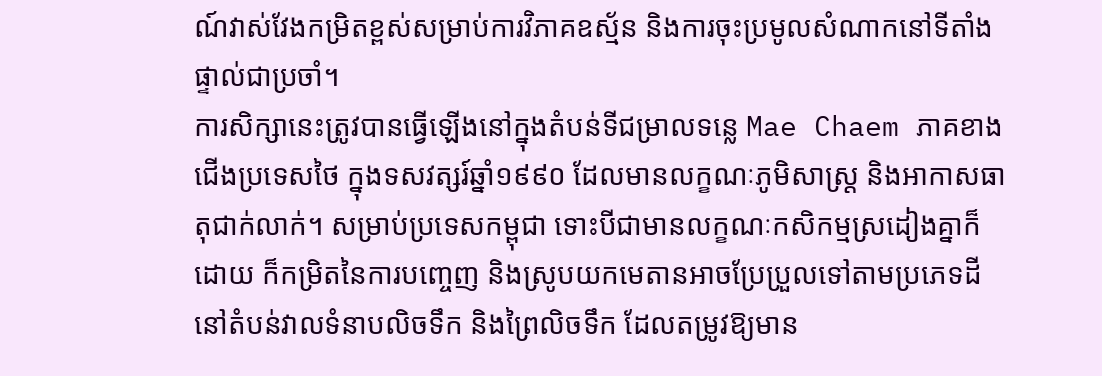ណ៍វាស់វែងកម្រិតខ្ពស់សម្រាប់ការវិភាគឧស្ម័ន និងការចុះប្រមូលសំណាកនៅទីតាំងផ្ទាល់ជាប្រចាំ។
ការសិក្សានេះត្រូវបានធ្វើឡើងនៅក្នុងតំបន់ទីជម្រាលទន្លេ Mae Chaem ភាគខាងជើងប្រទេសថៃ ក្នុងទសវត្សរ៍ឆ្នាំ១៩៩០ ដែលមានលក្ខណៈភូមិសាស្ត្រ និងអាកាសធាតុជាក់លាក់។ សម្រាប់ប្រទេសកម្ពុជា ទោះបីជាមានលក្ខណៈកសិកម្មស្រដៀងគ្នាក៏ដោយ ក៏កម្រិតនៃការបញ្ចេញ និងស្រូបយកមេតានអាចប្រែប្រួលទៅតាមប្រភេទដីនៅតំបន់វាលទំនាបលិចទឹក និងព្រៃលិចទឹក ដែលតម្រូវឱ្យមាន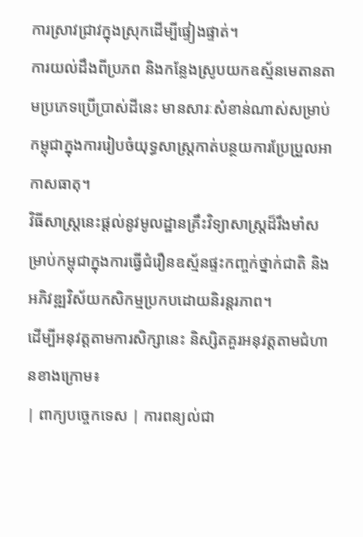ការស្រាវជ្រាវក្នុងស្រុកដើម្បីផ្ទៀងផ្ទាត់។
ការយល់ដឹងពីប្រភព និងកន្លែងស្រូបយកឧស្ម័នមេតានតាមប្រភេទប្រើប្រាស់ដីនេះ មានសារៈសំខាន់ណាស់សម្រាប់កម្ពុជាក្នុងការរៀបចំយុទ្ធសាស្ត្រកាត់បន្ថយការប្រែប្រួលអាកាសធាតុ។
វិធីសាស្ត្រនេះផ្តល់នូវមូលដ្ឋានគ្រឹះវិទ្យាសាស្ត្រដ៏រឹងមាំសម្រាប់កម្ពុជាក្នុងការធ្វើជំរឿនឧស្ម័នផ្ទះកញ្ចក់ថ្នាក់ជាតិ និងអភិវឌ្ឍវិស័យកសិកម្មប្រកបដោយនិរន្តរភាព។
ដើម្បីអនុវត្តតាមការសិក្សានេះ និស្សិតគួរអនុវត្តតាមជំហានខាងក្រោម៖
| ពាក្យបច្ចេកទេស | ការពន្យល់ជា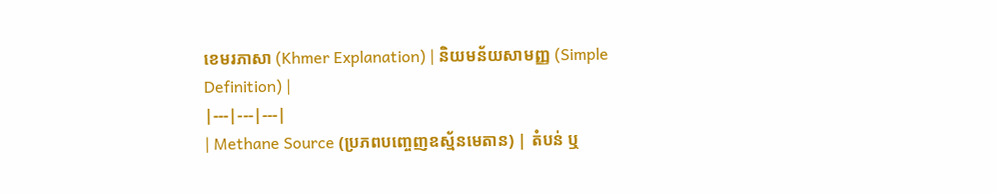ខេមរភាសា (Khmer Explanation) | និយមន័យសាមញ្ញ (Simple Definition) |
|---|---|---|
| Methane Source (ប្រភពបញ្ចេញឧស្ម័នមេតាន) | តំបន់ ឬ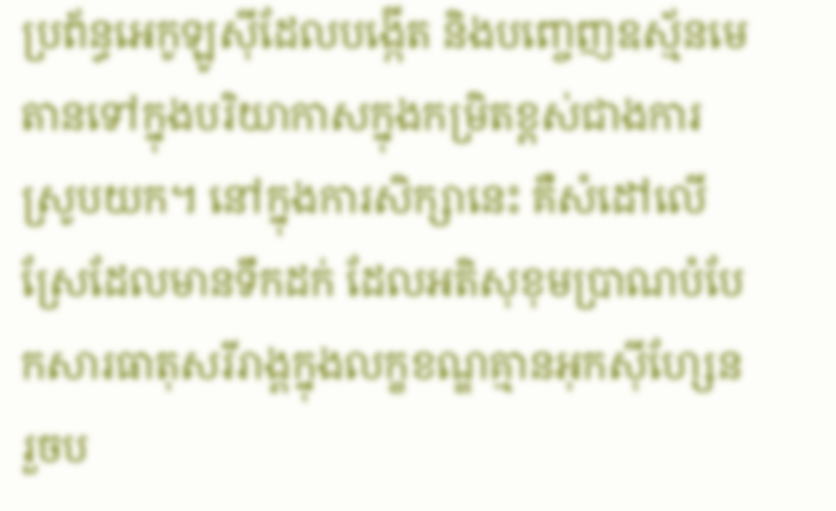ប្រព័ន្ធអេកូឡូស៊ីដែលបង្កើត និងបញ្ចេញឧស្ម័នមេតានទៅក្នុងបរិយាកាសក្នុងកម្រិតខ្ពស់ជាងការស្រូបយក។ នៅក្នុងការសិក្សានេះ គឺសំដៅលើស្រែដែលមានទឹកដក់ ដែលអតិសុខុមប្រាណបំបែកសារធាតុសរីរាង្គក្នុងលក្ខខណ្ឌគ្មានអុកស៊ីហ្សែន រួចប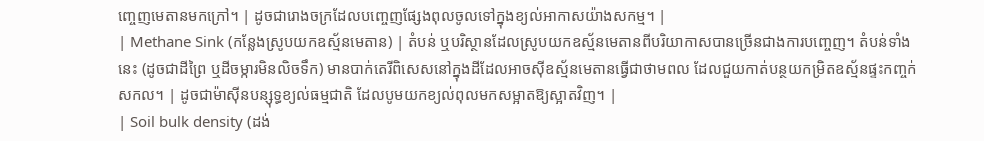ញ្ចេញមេតានមកក្រៅ។ | ដូចជារោងចក្រដែលបញ្ចេញផ្សែងពុលចូលទៅក្នុងខ្យល់អាកាសយ៉ាងសកម្ម។ |
| Methane Sink (កន្លែងស្រូបយកឧស្ម័នមេតាន) | តំបន់ ឬបរិស្ថានដែលស្រូបយកឧស្ម័នមេតានពីបរិយាកាសបានច្រើនជាងការបញ្ចេញ។ តំបន់ទាំងនេះ (ដូចជាដីព្រៃ ឬដីចម្ការមិនលិចទឹក) មានបាក់តេរីពិសេសនៅក្នុងដីដែលអាចស៊ីឧស្ម័នមេតានធ្វើជាថាមពល ដែលជួយកាត់បន្ថយកម្រិតឧស្ម័នផ្ទះកញ្ចក់សកល។ | ដូចជាម៉ាស៊ីនបន្សុទ្ធខ្យល់ធម្មជាតិ ដែលបូមយកខ្យល់ពុលមកសម្អាតឱ្យស្អាតវិញ។ |
| Soil bulk density (ដង់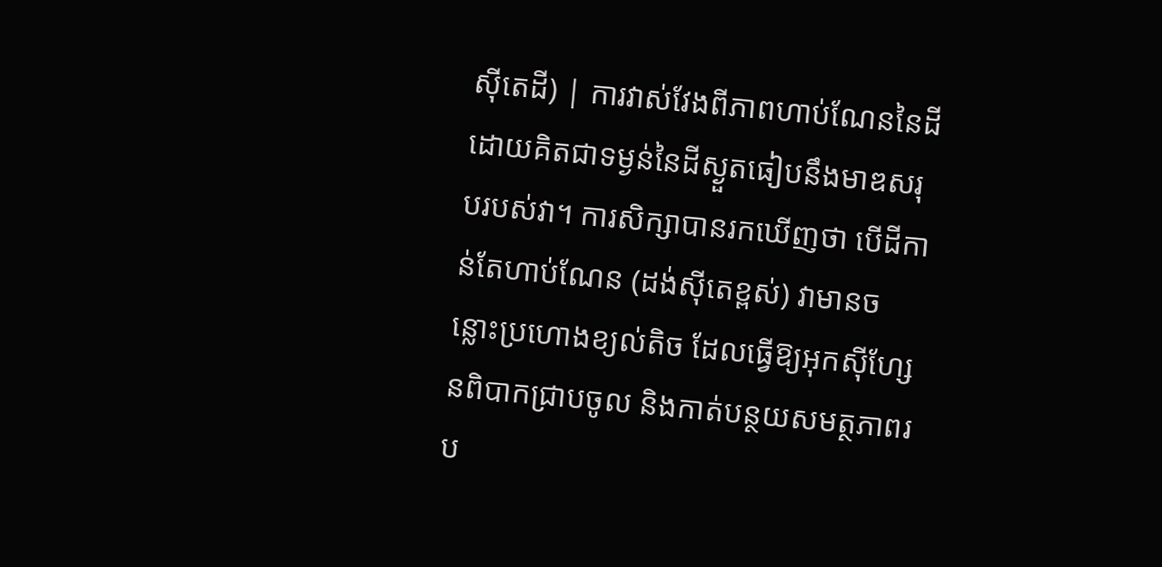ស៊ីតេដី) | ការវាស់វែងពីភាពហាប់ណែននៃដី ដោយគិតជាទម្ងន់នៃដីស្ងួតធៀបនឹងមាឌសរុបរបស់វា។ ការសិក្សាបានរកឃើញថា បើដីកាន់តែហាប់ណែន (ដង់ស៊ីតេខ្ពស់) វាមានចន្លោះប្រហោងខ្យល់តិច ដែលធ្វើឱ្យអុកស៊ីហ្សែនពិបាកជ្រាបចូល និងកាត់បន្ថយសមត្ថភាពរប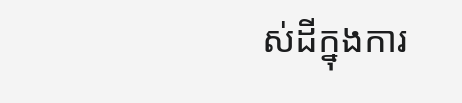ស់ដីក្នុងការ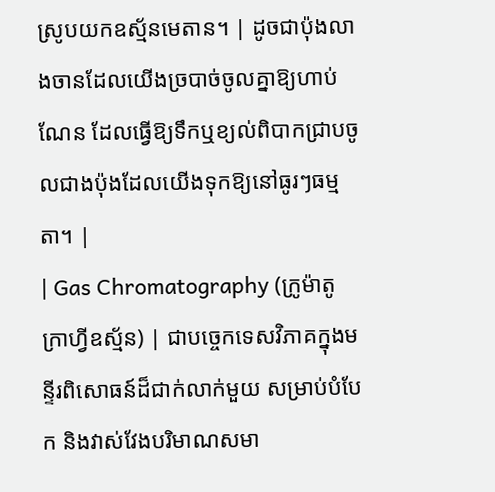ស្រូបយកឧស្ម័នមេតាន។ | ដូចជាប៉ុងលាងចានដែលយើងច្របាច់ចូលគ្នាឱ្យហាប់ណែន ដែលធ្វើឱ្យទឹកឬខ្យល់ពិបាកជ្រាបចូលជាងប៉ុងដែលយើងទុកឱ្យនៅធូរៗធម្មតា។ |
| Gas Chromatography (ក្រូម៉ាតូក្រាហ្វីឧស្ម័ន) | ជាបច្ចេកទេសវិភាគក្នុងមន្ទីរពិសោធន៍ដ៏ជាក់លាក់មួយ សម្រាប់បំបែក និងវាស់វែងបរិមាណសមា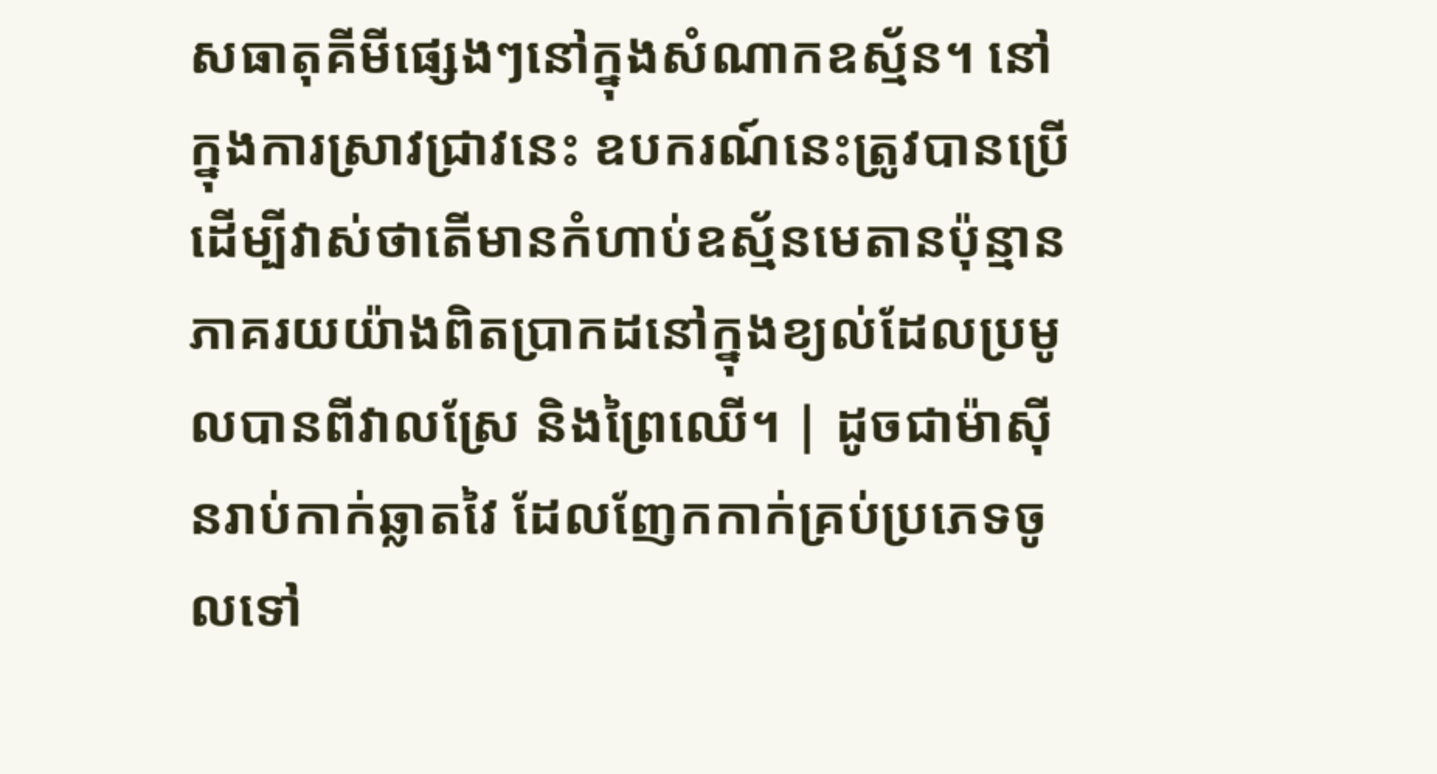សធាតុគីមីផ្សេងៗនៅក្នុងសំណាកឧស្ម័ន។ នៅក្នុងការស្រាវជ្រាវនេះ ឧបករណ៍នេះត្រូវបានប្រើដើម្បីវាស់ថាតើមានកំហាប់ឧស្ម័នមេតានប៉ុន្មានភាគរយយ៉ាងពិតប្រាកដនៅក្នុងខ្យល់ដែលប្រមូលបានពីវាលស្រែ និងព្រៃឈើ។ | ដូចជាម៉ាស៊ីនរាប់កាក់ឆ្លាតវៃ ដែលញែកកាក់គ្រប់ប្រភេទចូលទៅ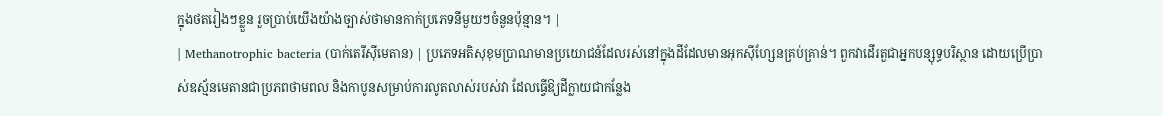ក្នុងថតរៀងៗខ្លួន រួចប្រាប់យើងយ៉ាងច្បាស់ថាមានកាក់ប្រភេទនីមួយៗចំនួនប៉ុន្មាន។ |
| Methanotrophic bacteria (បាក់តេរីស៊ីមេតាន) | ប្រភេទអតិសុខុមប្រាណមានប្រយោជន៍ដែលរស់នៅក្នុងដីដែលមានអុកស៊ីហ្សែនគ្រប់គ្រាន់។ ពួកវាដើរតួជាអ្នកបន្សុទ្ធបរិស្ថាន ដោយប្រើប្រាស់ឧស្ម័នមេតានជាប្រភពថាមពល និងកាបូនសម្រាប់ការលូតលាស់របស់វា ដែលធ្វើឱ្យដីក្លាយជាកន្លែង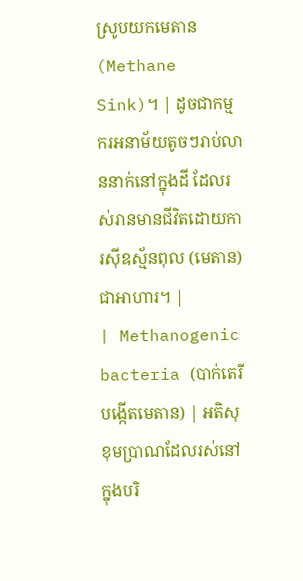ស្រូបយកមេតាន (Methane Sink)។ | ដូចជាកម្មករអនាម័យតូចៗរាប់លាននាក់នៅក្នុងដី ដែលរស់រានមានជីវិតដោយការស៊ីឧស្ម័នពុល (មេតាន) ជាអាហារ។ |
| Methanogenic bacteria (បាក់តេរីបង្កើតមេតាន) | អតិសុខុមប្រាណដែលរស់នៅក្នុងបរិ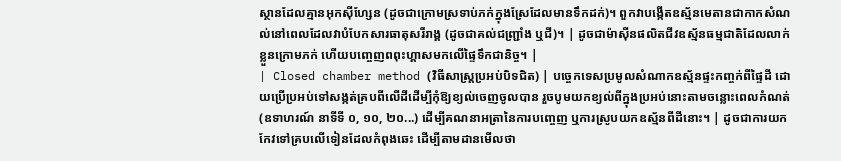ស្ថានដែលគ្មានអុកស៊ីហ្សែន (ដូចជាក្រោមស្រទាប់ភក់ក្នុងស្រែដែលមានទឹកដក់)។ ពួកវាបង្កើតឧស្ម័នមេតានជាកាកសំណល់នៅពេលដែលវាបំបែកសារធាតុសរីរាង្គ (ដូចជាគល់ជញ្ជ្រាំង ឬជី)។ | ដូចជាម៉ាស៊ីនផលិតជីវឧស្ម័នធម្មជាតិដែលលាក់ខ្លួនក្រោមភក់ ហើយបញ្ចេញពពុះហ្គាសមកលើផ្ទៃទឹកជានិច្ច។ |
| Closed chamber method (វិធីសាស្ត្រប្រអប់បិទជិត) | បច្ចេកទេសប្រមូលសំណាកឧស្ម័នផ្ទះកញ្ចក់ពីផ្ទៃដី ដោយប្រើប្រអប់ទៅសង្កត់គ្របពីលើដីដើម្បីកុំឱ្យខ្យល់ចេញចូលបាន រួចបូមយកខ្យល់ពីក្នុងប្រអប់នោះតាមចន្លោះពេលកំណត់ (ឧទាហរណ៍ នាទីទី ០, ១០, ២០...) ដើម្បីគណនាអត្រានៃការបញ្ចេញ ឬការស្រូបយកឧស្ម័នពីដីនោះ។ | ដូចជាការយកកែវទៅគ្របលើទៀនដែលកំពុងឆេះ ដើម្បីតាមដានមើលថា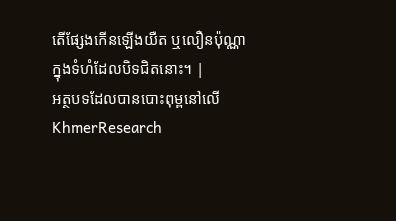តើផ្សែងកើនឡើងយឺត ឬលឿនប៉ុណ្ណាក្នុងទំហំដែលបិទជិតនោះ។ |
អត្ថបទដែលបានបោះពុម្ពនៅលើ KhmerResearch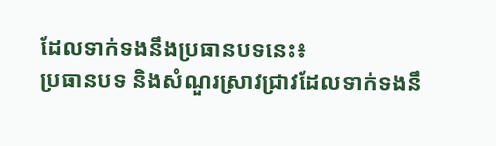ដែលទាក់ទងនឹងប្រធានបទនេះ៖
ប្រធានបទ និងសំណួរស្រាវជ្រាវដែលទាក់ទងនឹ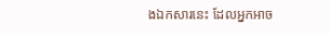ងឯកសារនេះ ដែលអ្នកអាច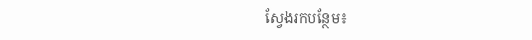ស្វែងរកបន្ថែម៖